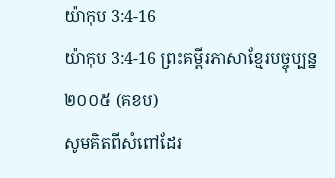យ៉ាកុប 3:4-16
យ៉ាកុប 3:4-16 ព្រះគម្ពីរភាសាខ្មែរបច្ចុប្បន្ន ២០០៥ (គខប)
សូមគិតពីសំពៅដែរ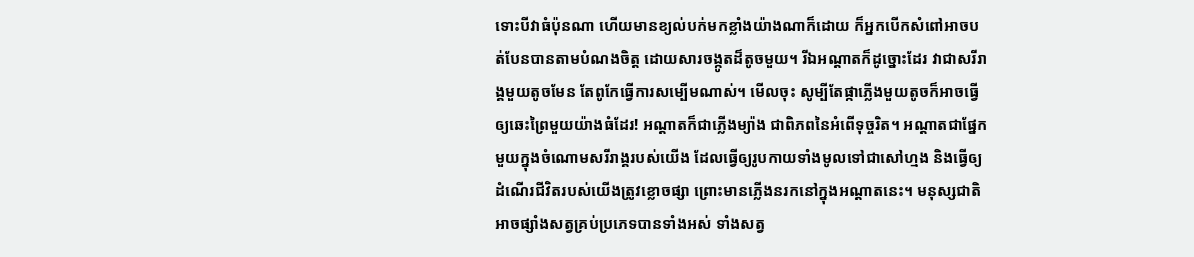ទោះបីវាធំប៉ុនណា ហើយមានខ្យល់បក់មកខ្លាំងយ៉ាងណាក៏ដោយ ក៏អ្នកបើកសំពៅអាចបត់បែនបានតាមបំណងចិត្ត ដោយសារចង្កូតដ៏តូចមួយ។ រីឯអណ្ដាតក៏ដូច្នោះដែរ វាជាសរីរាង្គមួយតូចមែន តែពូកែធ្វើការសម្បើមណាស់។ មើលចុះ សូម្បីតែផ្កាភ្លើងមួយតូចក៏អាចធ្វើឲ្យឆេះព្រៃមួយយ៉ាងធំដែរ! អណ្ដាតក៏ជាភ្លើងម្យ៉ាង ជាពិភពនៃអំពើទុច្ចរិត។ អណ្ដាតជាផ្នែកមួយក្នុងចំណោមសរីរាង្គរបស់យើង ដែលធ្វើឲ្យរូបកាយទាំងមូលទៅជាសៅហ្មង និងធ្វើឲ្យដំណើរជីវិតរបស់យើងត្រូវខ្លោចផ្សា ព្រោះមានភ្លើងនរកនៅក្នុងអណ្ដាតនេះ។ មនុស្សជាតិអាចផ្សាំងសត្វគ្រប់ប្រភេទបានទាំងអស់ ទាំងសត្វ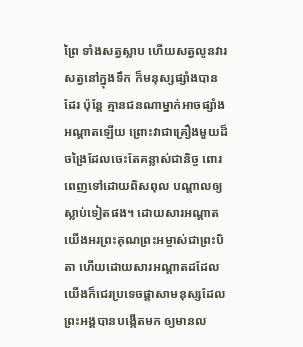ព្រៃ ទាំងសត្វស្លាប ហើយសត្វលូនវារ សត្វនៅក្នុងទឹក ក៏មនុស្សផ្សាំងបានដែរ ប៉ុន្តែ គ្មានជនណាម្នាក់អាចផ្សាំងអណ្ដាតឡើយ ព្រោះវាជាគ្រឿងមួយដ៏ចង្រៃដែលចេះតែគន្លាស់ជានិច្ច ពោរពេញទៅដោយពិសពុល បណ្ដាលឲ្យស្លាប់ទៀតផង។ ដោយសារអណ្ដាត យើងអរព្រះគុណព្រះអម្ចាស់ជាព្រះបិតា ហើយដោយសារអណ្ដាតដដែល យើងក៏ជេរប្រទេចផ្ដាសាមនុស្សដែលព្រះអង្គបានបង្កើតមក ឲ្យមានល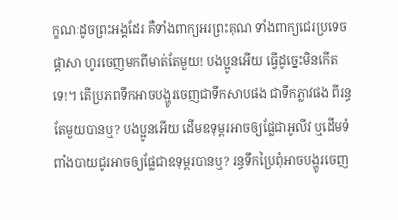ក្ខណៈដូចព្រះអង្គដែរ គឺទាំងពាក្យអរព្រះគុណ ទាំងពាក្យជេរប្រទេចផ្ដាសា ហូរចេញមកពីមាត់តែមួយ! បងប្អូនអើយ ធ្វើដូច្នេះមិនកើតទេ!។ តើប្រភពទឹកអាចបង្ហូរចេញជាទឹកសាបផង ជាទឹកភ្លាវផង ពីរន្ធតែមួយបានឬ? បងប្អូនអើយ ដើមឧទុម្ពរអាចឲ្យផ្លែជាអូលីវ ឬដើមទំពាំងបាយជូរអាចឲ្យផ្លែជាឧទុម្ពរបានឬ? រន្ធទឹកប្រៃពុំអាចបង្ហូរចេញ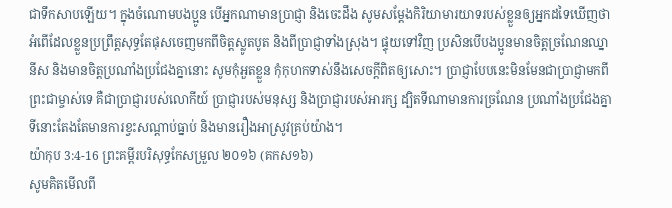ជាទឹកសាបឡើយ។ ក្នុងចំណោមបងប្អូន បើអ្នកណាមានប្រាជ្ញា និងចេះដឹង សូមសម្តែងកិរិយាមារយាទរបស់ខ្លួនឲ្យអ្នកដទៃឃើញថា អំពើដែលខ្លួនប្រព្រឹត្តសុទ្ធតែផុសចេញមកពីចិត្តស្លូតបូត និងពីប្រាជ្ញាទាំងស្រុង។ ផ្ទុយទៅវិញ ប្រសិនបើបងប្អូនមានចិត្តច្រណែនឈ្នានីស និងមានចិត្តប្រណាំងប្រជែងគ្នានោះ សូមកុំអួតខ្លួន កុំកុហកទាស់នឹងសេចក្ដីពិតឲ្យសោះ។ ប្រាជ្ញាបែបនេះមិនមែនជាប្រាជ្ញាមកពីព្រះជាម្ចាស់ទេ គឺជាប្រាជ្ញារបស់លោកីយ៍ ប្រាជ្ញារបស់មនុស្ស និងប្រាជ្ញារបស់អារក្ស ដ្បិតទីណាមានការច្រណែន ប្រណាំងប្រជែងគ្នា ទីនោះតែងតែមានការខ្វះសណ្ដាប់ធ្នាប់ និងមានរឿងអាស្រូវគ្រប់យ៉ាង។
យ៉ាកុប 3:4-16 ព្រះគម្ពីរបរិសុទ្ធកែសម្រួល ២០១៦ (គកស១៦)
សូមគិតមើលពី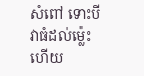សំពៅ ទោះបីវាធំដល់ម៉្លេះ ហើយ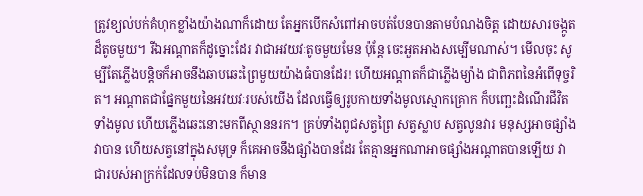ត្រូវខ្យល់បក់គំហុកខ្លាំងយ៉ាងណាក៏ដោយ តែអ្នកបើកសំពៅអាចបត់បែនបានតាមបំណងចិត្ត ដោយសារចង្កូតដ៏តូចមួយ។ រីឯអណ្តាតក៏ដូច្នោះដែរ វាជាអវយវៈតូចមួយមែន ប៉ុន្តែ ចេះអួតអាងសម្បើមណាស់។ មើលចុះ សូម្បីតែភ្លើងបន្តិចក៏អាចនឹងឆាបឆេះព្រៃមួយយ៉ាងធំបានដែរ! ហើយអណ្តាតក៏ជាភ្លើងម្យ៉ាង ជាពិភពនៃអំពើទុច្ចរិត។ អណ្ដាតជាផ្នែកមួយនៃអវយវៈរបស់យើង ដែលធ្វើឲ្យរូបកាយទាំងមូលស្មោកគ្រោក ក៏បញ្ឆេះដំណើរជីវិតទាំងមូល ហើយភ្លើងឆេះនោះមកពីស្ថាននរក។ គ្រប់ទាំងពូជសត្វព្រៃ សត្វស្លាប សត្វលូនវារ មនុស្សអាចផ្សាំងវាបាន ហើយសត្វនៅក្នុងសមុទ្រ ក៏គេអាចនឹងផ្សាំងបានដែរ តែគ្មានអ្នកណាអាចផ្សាំងអណ្តាតបានឡើយ វាជារបស់អាក្រក់ដែលទប់មិនបាន ក៏មាន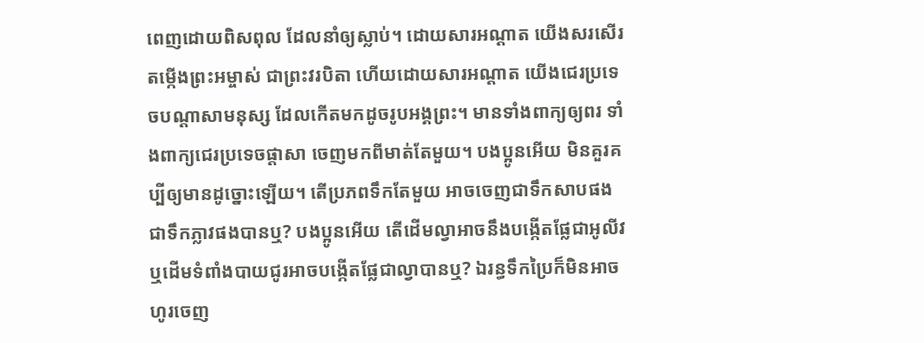ពេញដោយពិសពុល ដែលនាំឲ្យស្លាប់។ ដោយសារអណ្តាត យើងសរសើរតម្កើងព្រះអម្ចាស់ ជាព្រះវរបិតា ហើយដោយសារអណ្ដាត យើងជេរប្រទេចបណ្តាសាមនុស្ស ដែលកើតមកដូចរូបអង្គព្រះ។ មានទាំងពាក្យឲ្យពរ ទាំងពាក្យជេរប្រទេចផ្តាសា ចេញមកពីមាត់តែមួយ។ បងប្អូនអើយ មិនគួរគប្បីឲ្យមានដូច្នោះឡើយ។ តើប្រភពទឹកតែមួយ អាចចេញជាទឹកសាបផង ជាទឹកភ្លាវផងបានឬ? បងប្អូនអើយ តើដើមល្វាអាចនឹងបង្កើតផ្លែជាអូលីវ ឬដើមទំពាំងបាយជូរអាចបង្កើតផ្លែជាល្វាបានឬ? ឯរន្ធទឹកប្រៃក៏មិនអាចហូរចេញ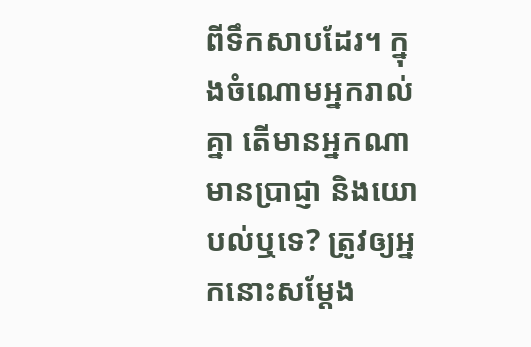ពីទឹកសាបដែរ។ ក្នុងចំណោមអ្នករាល់គ្នា តើមានអ្នកណាមានប្រាជ្ញា និងយោបល់ឬទេ? ត្រូវឲ្យអ្នកនោះសម្តែង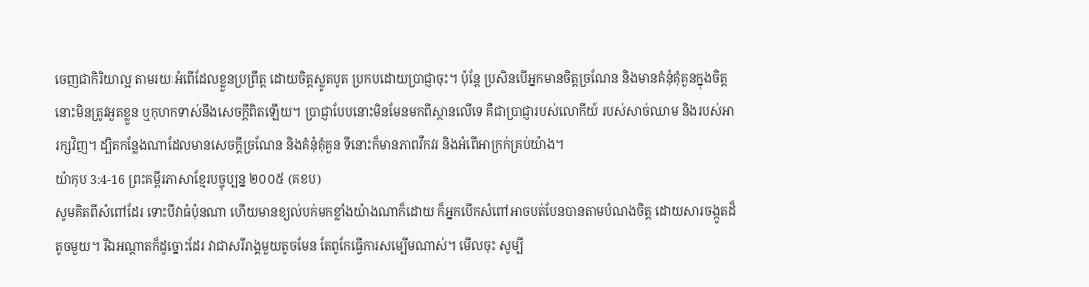ចេញជាកិរិយាល្អ តាមរយៈអំពើដែលខ្លួនប្រព្រឹត្ត ដោយចិត្តស្លូតបូត ប្រកបដោយប្រាជ្ញាចុះ។ ប៉ុន្តែ ប្រសិនបើអ្នកមានចិត្តច្រណែន និងមានគំនុំគុំគួនក្នុងចិត្ត នោះមិនត្រូវអួតខ្លួន ឬកុហកទាស់នឹងសេចក្តីពិតឡើយ។ ប្រាជ្ញាបែបនោះមិនមែនមកពីស្ថានលើទេ គឺជាប្រាជ្ញារបស់លោកីយ៍ របស់សាច់ឈាម និងរបស់អារក្សវិញ។ ដ្បិតកន្លែងណាដែលមានសេចក្ដីច្រណែន និងគំនុំគុំគួន ទីនោះក៏មានភាពវឹកវរ និងអំពើអាក្រក់គ្រប់យ៉ាង។
យ៉ាកុប 3:4-16 ព្រះគម្ពីរភាសាខ្មែរបច្ចុប្បន្ន ២០០៥ (គខប)
សូមគិតពីសំពៅដែរ ទោះបីវាធំប៉ុនណា ហើយមានខ្យល់បក់មកខ្លាំងយ៉ាងណាក៏ដោយ ក៏អ្នកបើកសំពៅអាចបត់បែនបានតាមបំណងចិត្ត ដោយសារចង្កូតដ៏តូចមួយ។ រីឯអណ្ដាតក៏ដូច្នោះដែរ វាជាសរីរាង្គមួយតូចមែន តែពូកែធ្វើការសម្បើមណាស់។ មើលចុះ សូម្បី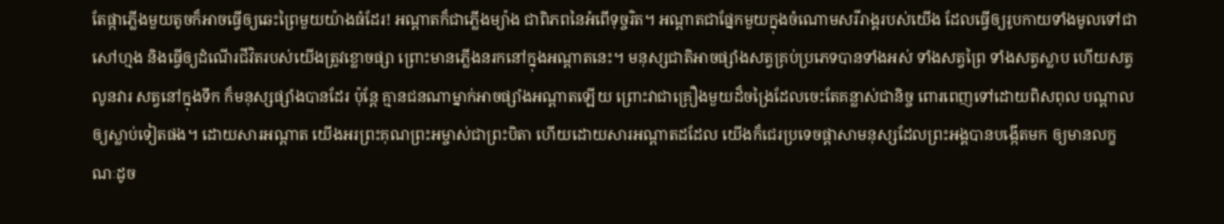តែផ្កាភ្លើងមួយតូចក៏អាចធ្វើឲ្យឆេះព្រៃមួយយ៉ាងធំដែរ! អណ្ដាតក៏ជាភ្លើងម្យ៉ាង ជាពិភពនៃអំពើទុច្ចរិត។ អណ្ដាតជាផ្នែកមួយក្នុងចំណោមសរីរាង្គរបស់យើង ដែលធ្វើឲ្យរូបកាយទាំងមូលទៅជាសៅហ្មង និងធ្វើឲ្យដំណើរជីវិតរបស់យើងត្រូវខ្លោចផ្សា ព្រោះមានភ្លើងនរកនៅក្នុងអណ្ដាតនេះ។ មនុស្សជាតិអាចផ្សាំងសត្វគ្រប់ប្រភេទបានទាំងអស់ ទាំងសត្វព្រៃ ទាំងសត្វស្លាប ហើយសត្វលូនវារ សត្វនៅក្នុងទឹក ក៏មនុស្សផ្សាំងបានដែរ ប៉ុន្តែ គ្មានជនណាម្នាក់អាចផ្សាំងអណ្ដាតឡើយ ព្រោះវាជាគ្រឿងមួយដ៏ចង្រៃដែលចេះតែគន្លាស់ជានិច្ច ពោរពេញទៅដោយពិសពុល បណ្ដាលឲ្យស្លាប់ទៀតផង។ ដោយសារអណ្ដាត យើងអរព្រះគុណព្រះអម្ចាស់ជាព្រះបិតា ហើយដោយសារអណ្ដាតដដែល យើងក៏ជេរប្រទេចផ្ដាសាមនុស្សដែលព្រះអង្គបានបង្កើតមក ឲ្យមានលក្ខណៈដូច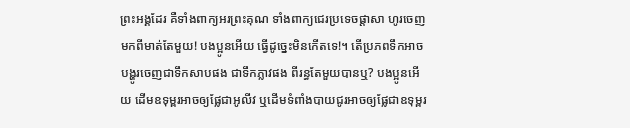ព្រះអង្គដែរ គឺទាំងពាក្យអរព្រះគុណ ទាំងពាក្យជេរប្រទេចផ្ដាសា ហូរចេញមកពីមាត់តែមួយ! បងប្អូនអើយ ធ្វើដូច្នេះមិនកើតទេ!។ តើប្រភពទឹកអាចបង្ហូរចេញជាទឹកសាបផង ជាទឹកភ្លាវផង ពីរន្ធតែមួយបានឬ? បងប្អូនអើយ ដើមឧទុម្ពរអាចឲ្យផ្លែជាអូលីវ ឬដើមទំពាំងបាយជូរអាចឲ្យផ្លែជាឧទុម្ពរ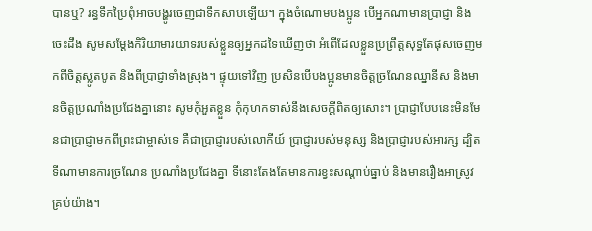បានឬ? រន្ធទឹកប្រៃពុំអាចបង្ហូរចេញជាទឹកសាបឡើយ។ ក្នុងចំណោមបងប្អូន បើអ្នកណាមានប្រាជ្ញា និងចេះដឹង សូមសម្តែងកិរិយាមារយាទរបស់ខ្លួនឲ្យអ្នកដទៃឃើញថា អំពើដែលខ្លួនប្រព្រឹត្តសុទ្ធតែផុសចេញមកពីចិត្តស្លូតបូត និងពីប្រាជ្ញាទាំងស្រុង។ ផ្ទុយទៅវិញ ប្រសិនបើបងប្អូនមានចិត្តច្រណែនឈ្នានីស និងមានចិត្តប្រណាំងប្រជែងគ្នានោះ សូមកុំអួតខ្លួន កុំកុហកទាស់នឹងសេចក្ដីពិតឲ្យសោះ។ ប្រាជ្ញាបែបនេះមិនមែនជាប្រាជ្ញាមកពីព្រះជាម្ចាស់ទេ គឺជាប្រាជ្ញារបស់លោកីយ៍ ប្រាជ្ញារបស់មនុស្ស និងប្រាជ្ញារបស់អារក្ស ដ្បិតទីណាមានការច្រណែន ប្រណាំងប្រជែងគ្នា ទីនោះតែងតែមានការខ្វះសណ្ដាប់ធ្នាប់ និងមានរឿងអាស្រូវគ្រប់យ៉ាង។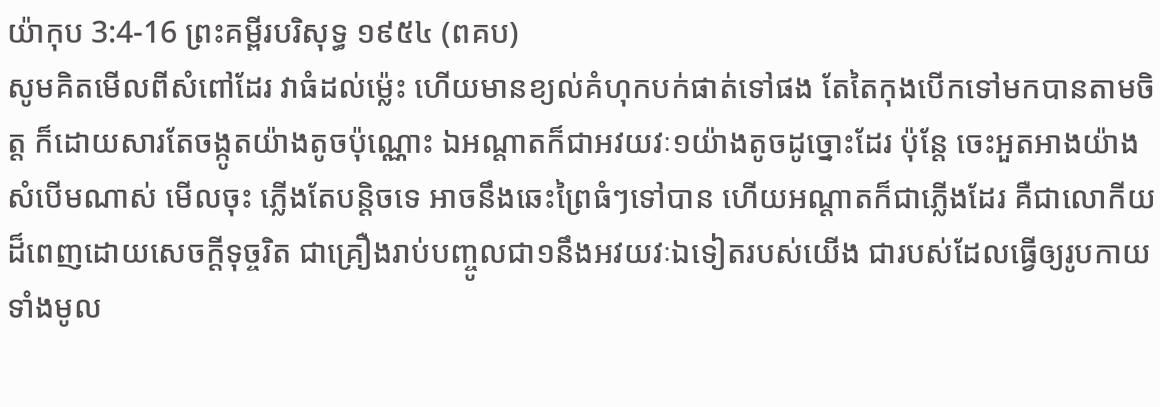យ៉ាកុប 3:4-16 ព្រះគម្ពីរបរិសុទ្ធ ១៩៥៤ (ពគប)
សូមគិតមើលពីសំពៅដែរ វាធំដល់ម៉្លេះ ហើយមានខ្យល់គំហុកបក់ផាត់ទៅផង តែតៃកុងបើកទៅមកបានតាមចិត្ត ក៏ដោយសារតែចង្កូតយ៉ាងតូចប៉ុណ្ណោះ ឯអណ្តាតក៏ជាអវយវៈ១យ៉ាងតូចដូច្នោះដែរ ប៉ុន្តែ ចេះអួតអាងយ៉ាងសំបើមណាស់ មើលចុះ ភ្លើងតែបន្តិចទេ អាចនឹងឆេះព្រៃធំៗទៅបាន ហើយអណ្តាតក៏ជាភ្លើងដែរ គឺជាលោកីយដ៏ពេញដោយសេចក្ដីទុច្ចរិត ជាគ្រឿងរាប់បញ្ចូលជា១នឹងអវយវៈឯទៀតរបស់យើង ជារបស់ដែលធ្វើឲ្យរូបកាយទាំងមូល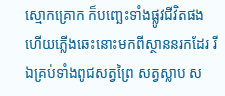ស្មោកគ្រោក ក៏បញ្ឆេះទាំងផ្លូវជីវិតផង ហើយភ្លើងឆេះនោះមកពីស្ថាននរកដែរ រីឯគ្រប់ទាំងពូជសត្វព្រៃ សត្វស្លាប ស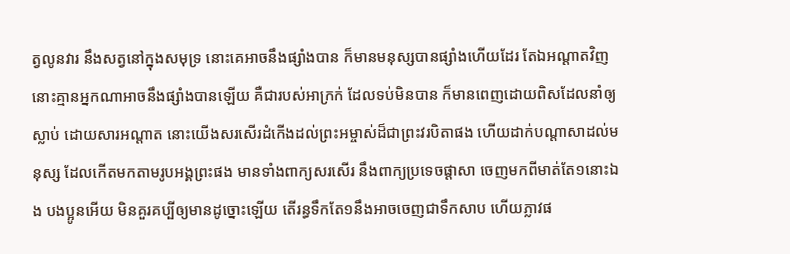ត្វលូនវារ នឹងសត្វនៅក្នុងសមុទ្រ នោះគេអាចនឹងផ្សាំងបាន ក៏មានមនុស្សបានផ្សាំងហើយដែរ តែឯអណ្តាតវិញ នោះគ្មានអ្នកណាអាចនឹងផ្សាំងបានឡើយ គឺជារបស់អាក្រក់ ដែលទប់មិនបាន ក៏មានពេញដោយពិសដែលនាំឲ្យស្លាប់ ដោយសារអណ្តាត នោះយើងសរសើរដំកើងដល់ព្រះអម្ចាស់ដ៏ជាព្រះវរបិតាផង ហើយដាក់បណ្តាសាដល់មនុស្ស ដែលកើតមកតាមរូបអង្គព្រះផង មានទាំងពាក្យសរសើរ នឹងពាក្យប្រទេចផ្តាសា ចេញមកពីមាត់តែ១នោះឯង បងប្អូនអើយ មិនគួរគប្បីឲ្យមានដូច្នោះឡើយ តើរន្ធទឹកតែ១នឹងអាចចេញជាទឹកសាប ហើយភ្លាវផ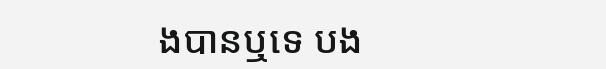ងបានឬទេ បង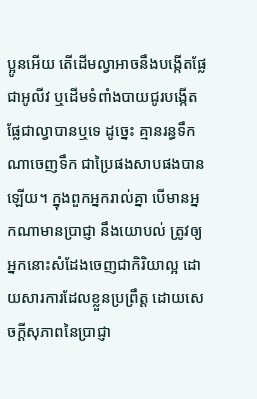ប្អូនអើយ តើដើមល្វាអាចនឹងបង្កើតផ្លែជាអូលីវ ឬដើមទំពាំងបាយជូរបង្កើតផ្លែជាល្វាបានឬទេ ដូច្នេះ គ្មានរន្ធទឹកណាចេញទឹក ជាប្រៃផងសាបផងបានឡើយ។ ក្នុងពួកអ្នករាល់គ្នា បើមានអ្នកណាមានប្រាជ្ញា នឹងយោបល់ ត្រូវឲ្យអ្នកនោះសំដែងចេញជាកិរិយាល្អ ដោយសារការដែលខ្លួនប្រព្រឹត្ត ដោយសេចក្ដីសុភាពនៃប្រាជ្ញា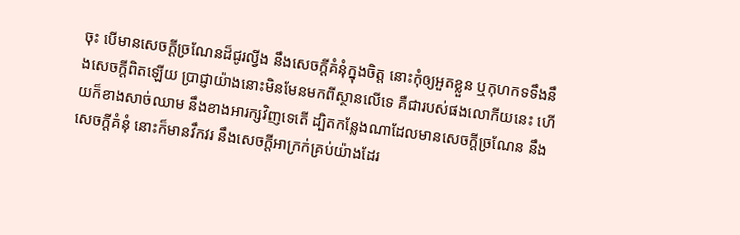ចុះ បើមានសេចក្ដីច្រណែនដ៏ជូរល្វីង នឹងសេចក្ដីគំនុំក្នុងចិត្ត នោះកុំឲ្យអួតខ្លួន ឬកុហកទទឹងនឹងសេចក្ដីពិតឡើយ ប្រាជ្ញាយ៉ាងនោះមិនមែនមកពីស្ថានលើទេ គឺជារបស់ផងលោកីយនេះ ហើយក៏ខាងសាច់ឈាម នឹងខាងអារក្សវិញទេតើ ដ្បិតកន្លែងណាដែលមានសេចក្ដីច្រណែន នឹងសេចក្ដីគំនុំ នោះក៏មានវឹកវរ នឹងសេចក្ដីអាក្រក់គ្រប់យ៉ាងដែរ